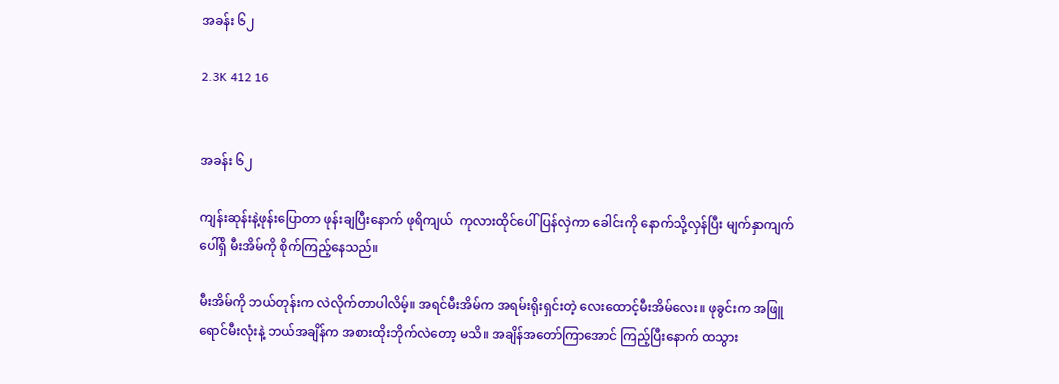အခန်း ၆၂

2.3K 412 16


အခန်း ၆၂

ကျန်းဆုန်းနဲ့ဖုန်းပြောတာ ဖုန်းချပြီးနောက် ဖုရိကျယ်  ကုလားထိုင်ပေါ်ပြန်လှဲကာ ခေါင်းကို နောက်သို့လှန်ပြီး မျက်နှာကျက်ပေါ်ရှိ မီးအိမ်ကို စိုက်ကြည့်နေသည်။

မီးအိမ်ကို ဘယ်တုန်းက လဲလိုက်တာပါလိမ့်။ အရင်မီးအိမ်က အရမ်းရိုးရှင်းတဲ့ လေးထောင့်မီးအိမ်လေး။ ဖုခွင်းက အဖြူရောင်မီးလုံးနဲ့ ဘယ်အချိန်က အစားထိုးဘိုက်လဲတော့ မသိ။ အချိန်အတော်ကြာအောင် ကြည့်ပြီးနောက် ထသွား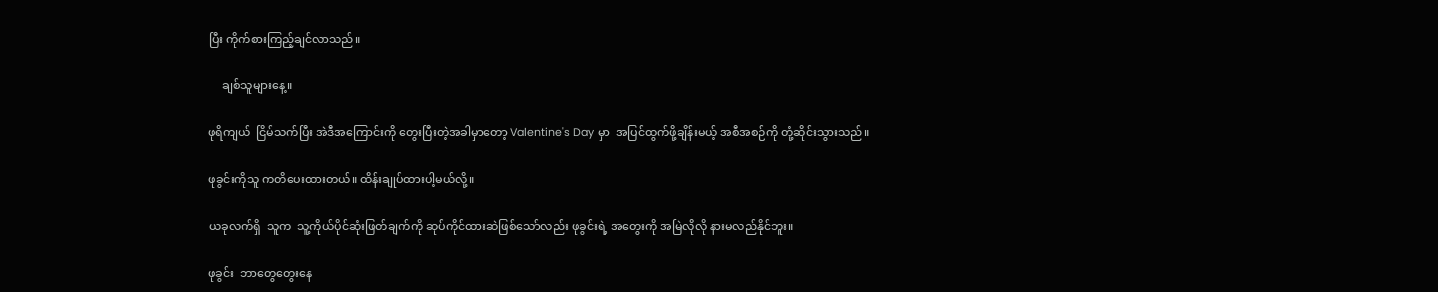ပြီး ကိုက်စားကြည့်ချင်လာသည်။

     ချစ်သူများနေ့။

ဖုရိကျယ်  ငြိမ်သက်ပြီး အဲဒီအကြောင်းကို တွေးပြီးတဲ့အခါမှာတော့ Valentine's Day မှာ  အပြင်ထွက်ဖို့ချိန်းမယ့် အစီအစဉ်ကို တုံ့ဆိုင်းသွားသည်။

ဖုခွင်းကိုသူ ကတိပေးထားတယ်။ ထိန်းချုပ်ထားပါ့မယ်လို့။

ယခုလက်ရှိ  သူက  သူ့ကိုယ်ပိုင်ဆုံးဖြတ်ချက်ကို ဆုပ်ကိုင်ထားဆဲဖြစ်သော်လည်း ဖုခွင်းရဲ့ အတွေးကို အမြဲလိုလို နားမလည်နိုင်ဘူး။

ဖုခွင်း  ဘာတွေတွေးနေ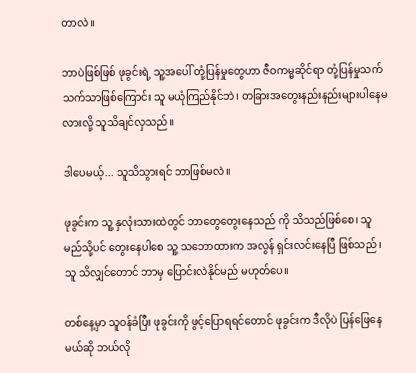တာလဲ။

ဘာပဲဖြစ်ဖြစ် ဖုခွင်းရဲ့ သူ့အပေါ် တုံ့ပြန်မှုတွေဟာ ဇီဝကမ္မဆိုင်ရာ တုံ့ပြန်မှုသက်သက်သာဖြစ်ကြောင်း သူ မယုံကြည်နိုင်ဘဲ၊ တခြားအတွေးနည်းနည်းများပါနေမလားလို့ သူသိချင်လှသည်။

ဒါပေမယ့်... သူသိသွားရင် ဘာဖြစ်မလဲ။

ဖုခွင်းက သူ့ နှလုံးသားထဲတွင် ဘာတွေတွေးနေသည် ကို သိသည်ဖြစ်စေ၊ သူ မည်သို့ပင် တွေးနေပါစေ သူ့ သဘောထားက အလွန် ရှင်းလင်းနေပြီ ဖြစ်သည် ၊ သူ သိလျှင်တောင် ဘာမှ ပြောင်းလဲနိုင်မည် မဟုတ်ပေ။

တစ်နေ့မှာ သူဝန်ခံပြီး ဖုခွင်းကို ဖွင့်ပြောရရင်တောင် ဖုခွင်းက ဒီလိုပဲ ပြန်ဖြေနေမယ်ဆို ဘယ်လို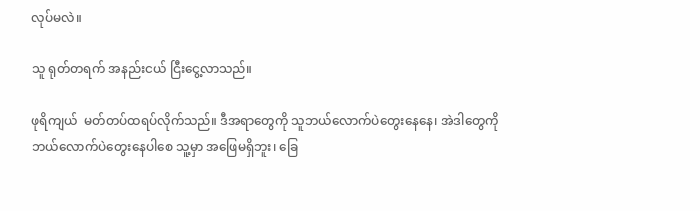လုပ်မလဲ။

သူ ရုတ်တရက် အနည်းငယ် ငြီးငွေ့လာသည်။

ဖုရိကျယ်  မတ်တပ်ထရပ်လိုက်သည်။ ဒီအရာတွေကို သူဘယ်လောက်ပဲတွေးနေနေ၊ အဲဒါတွေကို ဘယ်လောက်ပဲတွေးနေပါစေ သူ့မှာ အဖြေမရှိဘူး၊ ခြေ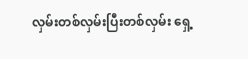လှမ်းတစ်လှမ်းပြီးတစ်လှမ်း ရှေ့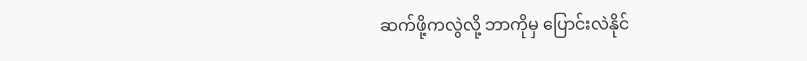ဆက်ဖို့ကလွဲလို့ ဘာကိုမှ ပြောင်းလဲနိုင်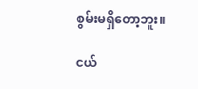စွမ်းမရှိတော့ဘူး။

ငယ်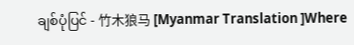ချစ်ပုံပြင် - 竹木狼马 [Myanmar Translation ]Where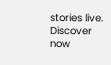stories live. Discover now